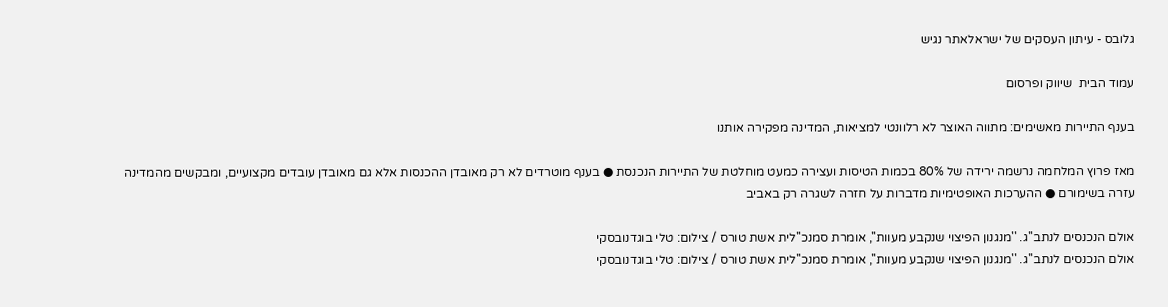גלובס - עיתון העסקים של ישראלאתר נגיש

עמוד הבית  שיווק ופרסום

בענף התיירות מאשימים: מתווה האוצר לא רלוונטי למציאות, המדינה מפקירה אותנו

מאז פרוץ המלחמה נרשמה ירידה של 80% בכמות הטיסות ועצירה כמעט מוחלטת של התיירות הנכנסת ● בענף מוטרדים לא רק מאובדן ההכנסות אלא גם מאובדן עובדים מקצועיים, ומבקשים מהמדינה עזרה בשימורם ● ההערכות האופטימיות מדברות על חזרה לשגרה רק באביב

אולם הנכנסים לנתב''ג. ''מנגנון הפיצוי שנקבע מעוות'', אומרת סמנכ''לית אשת טורס / צילום: טלי בוגדנובסקי
אולם הנכנסים לנתב''ג. ''מנגנון הפיצוי שנקבע מעוות'', אומרת סמנכ''לית אשת טורס / צילום: טלי בוגדנובסקי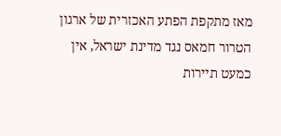מאז מתקפת הפתע האכזרית של ארגון הטרור חמאס נגד מדינת ישראל, אין כמעט תיירות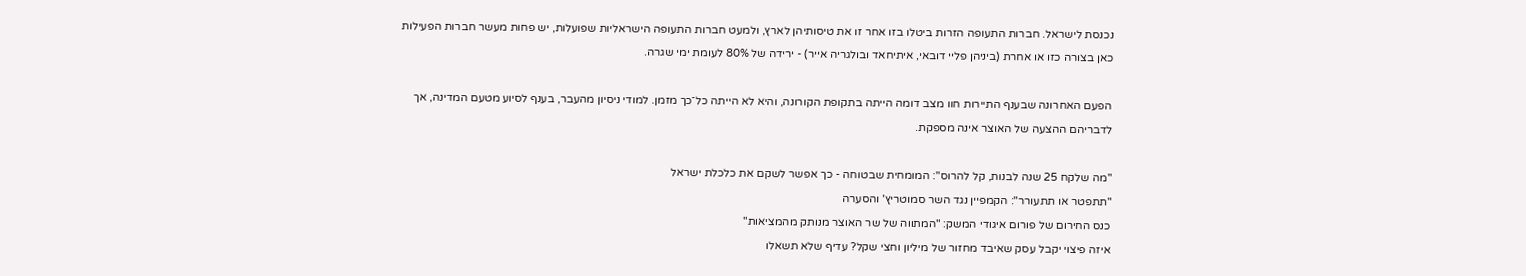נכנסת לישראל. חברות התעופה הזרות ביטלו בזו אחר זו את טיסותיהן לארץ, ולמעט חברות התעופה הישראליות שפועלות, יש פחות מעשר חברות הפעילות כאן בצורה כזו או אחרת (ביניהן פליי דובאי, איתיחאד ובולגריה אייר) - ירידה של 80% לעומת ימי שגרה.

הפעם האחרונה שבענף התיירות חוו מצב דומה הייתה בתקופת הקורונה, והיא לא הייתה כל־כך מזמן. למודי ניסיון מהעבר, בענף לסיוע מטעם המדינה, אך לדבריהם ההצעה של האוצר אינה מספקת.

"מה שלקח 25 שנה לבנות, קל להרוס": המומחית שבטוחה - כך אפשר לשקם את כלכלת ישראל
"תתפטר או תתעורר": הקמפיין נגד השר סמוטריץ' והסערה
כנס החירום של פורום איגודי המשק: "המתווה של שר האוצר מנותק מהמציאות"
איזה פיצוי יקבל עסק שאיבד מחזור של מיליון וחצי שקל? עדיף שלא תשאלו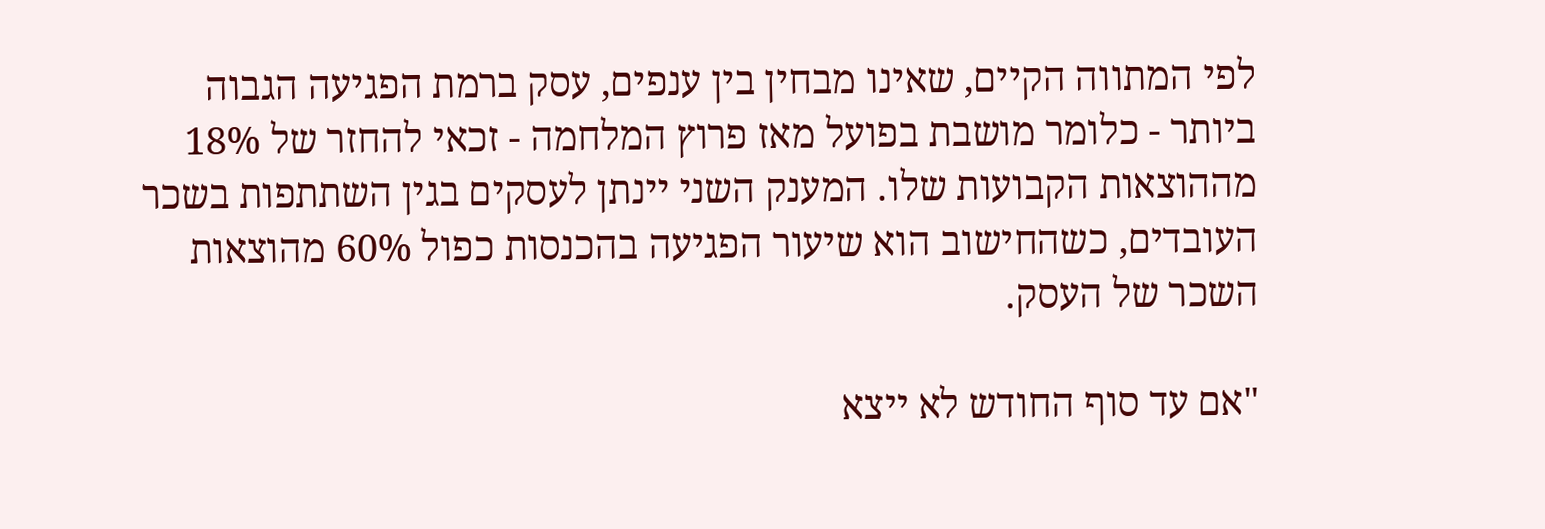לפי המתווה הקיים, שאינו מבחין בין ענפים, עסק ברמת הפגיעה הגבוה ביותר - כלומר מושבת בפועל מאז פרוץ המלחמה - זכאי להחזר של 18% מההוצאות הקבועות שלו. המענק השני יינתן לעסקים בגין השתתפות בשכר העובדים, כשהחישוב הוא שיעור הפגיעה בהכנסות כפול 60% מהוצאות השכר של העסק.

"אם עד סוף החודש לא ייצא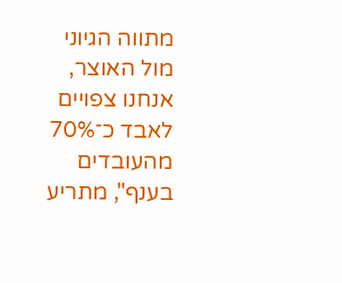מתווה הגיוני מול האוצר, אנחנו צפויים לאבד כ־70% מהעובדים בענף", מתריע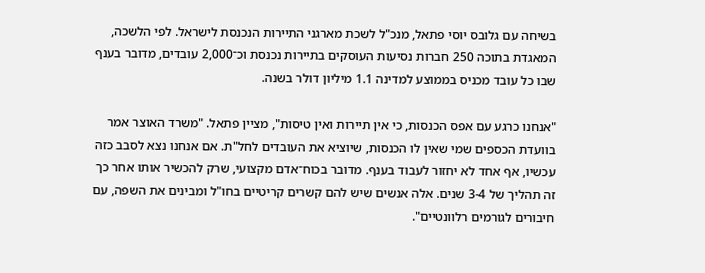בשיחה עם גלובס יוסי פתאל, מנכ"ל לשכת מארגני התיירות הנכנסת לישראל. לפי הלשכה, המאגדת בתוכה 250 חברות נסיעות העוסקים בתיירות נכנסת וכ־2,000 עובדים, מדובר בענף שבו כל עובד מכניס בממוצע למדינה 1.1 מיליון דולר בשנה.

"אנחנו כרגע עם אפס הכנסות, כי אין תיירות ואין טיסות", מציין פתאל. "משרד האוצר אמר בוועדת הכספים שמי שאין לו הכנסות, שיוציא את העובדים לחל"ת. אם אנחנו נצא לסבב כזה עכשיו, אף אחד לא יחזור לעבוד בענף. מדובר בכוח־אדם מקצועי, שרק להכשיר אותו אחר כך זה תהליך של 3-4 שנים. אלה אנשים שיש להם קשרים קריטיים בחו"ל ומבינים את השפה, עם חיבורים לגורמים רלוונטיים".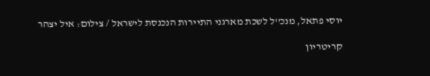יוסי פתאל, מנכ''ל לשכת מארגני התיירות הנכנסת לישראל / צילום: איל יצהר

קריטריון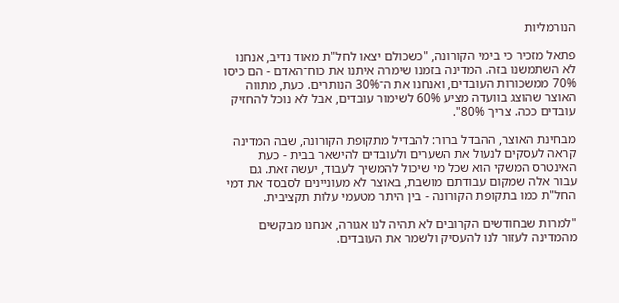הנורמליות

פתאל מזכיר כי בימי הקורונה, "כשכולם יצאו לחל"ת מאוד נדיב, אנחנו לא השתמשנו בזה. המדינה בזמנו שימרה איתנו את כוח־האדם - הם כיסו 70% ממשכורות העובדים, ואנחנו את ה־30% הנותרים. כעת, מתווה האוצר שהוצג בוועדה מציע 60% לשימור עובדים, אבל לא נוכל להחזיק עובדים ככה. צריך 80%".

מבחינת האוצר, ההבדל ברור: להבדיל מתקופת הקורונה, שבה המדינה קראה לעסקים לנעול את השערים ולעובדים להישאר בבית - כעת האינטרס המשקי הוא שכל מי שיכול להמשיך לעבוד, יעשה זאת. גם עבור אלה שמקום עבודתם מושבת, באוצר לא מעוניינים לסבסד את דמי החל"ת כמו בתקופת הקורונה - בין היתר מטעמי עלות תקציבית.

"למרות שבחודשים הקרובים לא תהיה לנו אגורה, אנחנו מבקשים מהמדינה לעזור לנו להעסיק ולשמר את העובדים.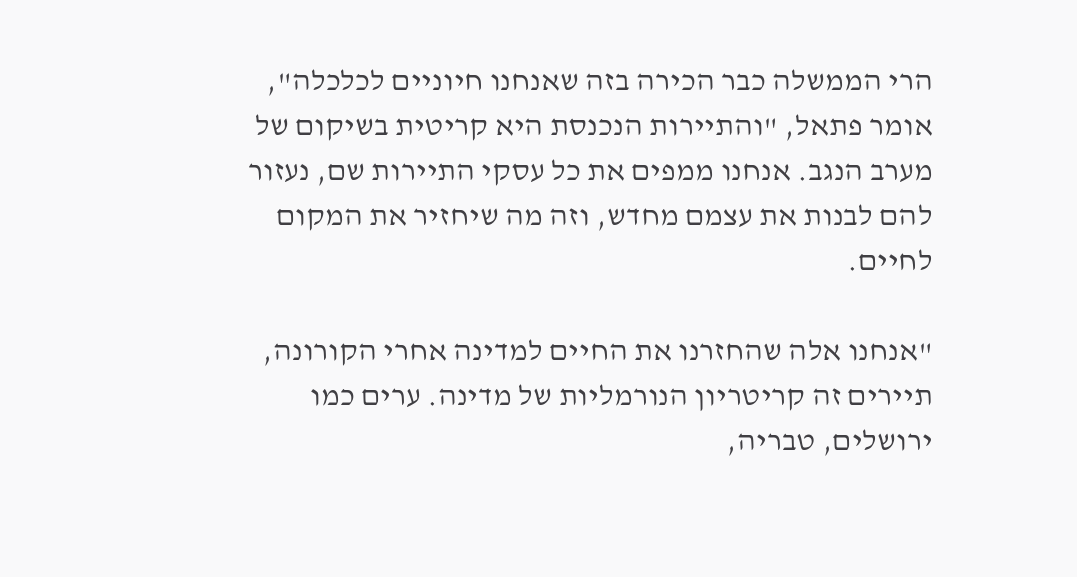הרי הממשלה כבר הכירה בזה שאנחנו חיוניים לכלכלה", אומר פתאל, "והתיירות הנכנסת היא קריטית בשיקום של מערב הנגב. אנחנו ממפים את כל עסקי התיירות שם, נעזור להם לבנות את עצמם מחדש, וזה מה שיחזיר את המקום לחיים.

"אנחנו אלה שהחזרנו את החיים למדינה אחרי הקורונה, תיירים זה קריטריון הנורמליות של מדינה. ערים כמו ירושלים, טבריה,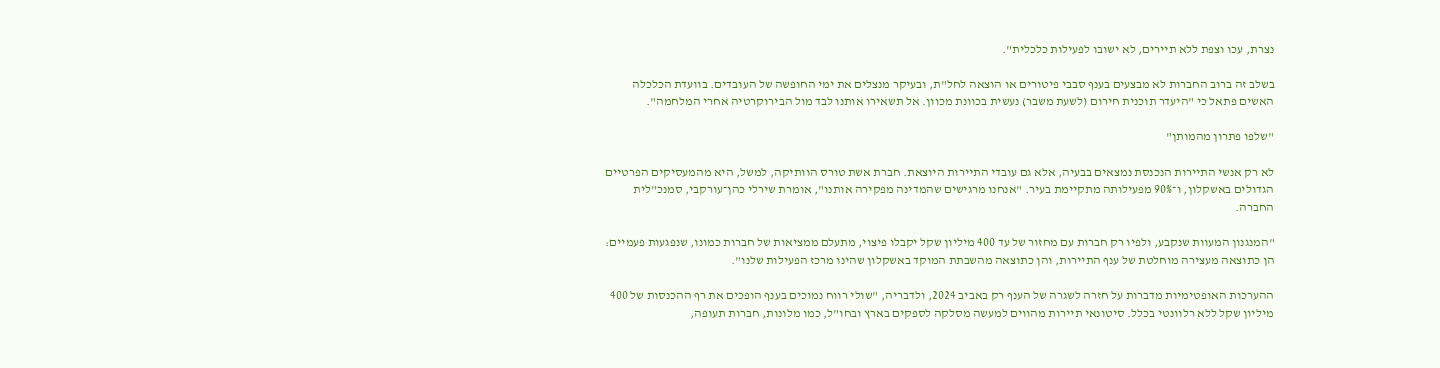נצרת, עכו וצפת ללא תיירים, לא ישובו לפעילות כלכלית".

בשלב זה ברוב החברות לא מבצעים בענף סבבי פיטורים או הוצאה לחל"ת, ובעיקר מנצלים את ימי החופשה של העובדים. בוועדת הכלכלה האשים פתאל כי "היעדר תוכנית חירום (לשעת משבר) נעשית בכוונת מכוון. אל תשאירו אותנו לבד מול הבירוקרטיה אחרי המלחמה".

"שלפו פתרון מהמותן"

לא רק אנשי התיירות הנכנסת נמצאים בבעיה, אלא גם עובדי התיירות היוצאת. חברת אשת טורס הוותיקה, למשל, היא מהמעסיקים הפרטיים הגדולים באשקלון, ו־90% מפעילותה מתקיימת בעיר. "אנחנו מרגישים שהמדינה מפקירה אותנו", אומרת שירלי כהן־עורקבי, סמנכ"לית החברה.

"המנגנון המעוות שנקבע, ולפיו רק חברות עם מחזור של עד 400 מיליון שקל יקבלו פיצוי, מתעלם ממציאות של חברות כמונו, שנפגעות פעמיים: הן כתוצאה מעצירה מוחלטת של ענף התיירות, והן כתוצאה מהשבתת המוקד באשקלון שהינו מרכז הפעילות שלנו".

ההערכות האופטימיות מדברות על חזרה לשגרה של הענף רק באביב 2024, ולדבריה, "שולי רווח נמוכים בענף הופכים את רף ההכנסות של 400 מיליון שקל ללא רלוונטי בכלל. סיטונאי תיירות מהווים למעשה מסלקה לספקים בארץ ובחו"ל, כמו מלונות, חברות תעופה,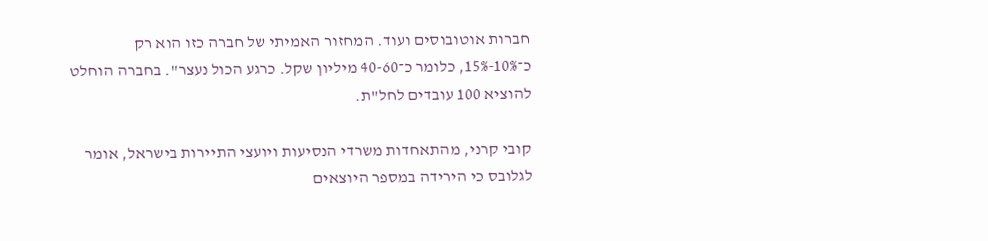חברות אוטובוסים ועוד. המחזור האמיתי של חברה כזו הוא רק כ־10%-15%, כלומר כ־40-60 מיליון שקל. כרגע הכול נעצר". בחברה הוחלט להוציא 100 עובדים לחל"ת.

קובי קרני, מהתאחדות משרדי הנסיעות ויועצי התיירות בישראל, אומר לגלובס כי הירידה במספר היוצאים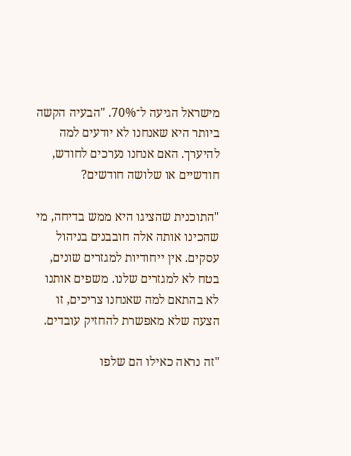מישראל הגיעה ל־70%. "הבעיה הקשה ביותר היא שאנחנו לא יודעים למה להיערך. האם אנחנו נערכים לחודש, חודשיים או שלושה חודשים?

"התוכנית שהציגו היא ממש בדיחה, מי שהכינו אותה אלה חובבנים בניהול עסקים. אין ייחודיות למגזרים שונים, בטח לא למגזרים שלנו. משפים אותנו לא בהתאם למה שאנחנו צריכים, זו הצעה שלא מאפשרת להחזיק עובדים.

"זה נראה כאילו הם שלפו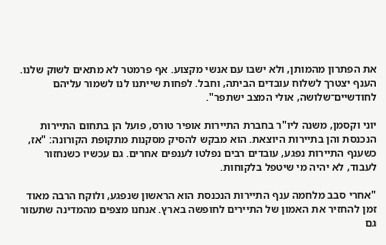את הפתרון מהמותן, ולא ישבו עם אנשי מקצוע. אף פרמטר לא מתאים לשוק שלנו. הענף יצטרך לשלוח עובדים הביתה, וחבל. לפחות שייתנו לנו לשמור עליהם לחודשיים־שלושה, אולי המצב ישתפר".

יוני וקסמן, משנה ליו"ר בחברת התיירות אופיר טורס, פועל הן בתחום התיירות הנכנסת והן בתיירות היוצאת. הוא מבקש להסיק מסקנות מתקופת הקורונה: "אז, כשענף התיירות נפגע, עובדים רבים נפלטו לענפים אחרים. גם עכשיו כשנחזור לעבוד, לא יהיה מי שיטפל בלקוחות.

"אחרי סבב מלחמה ענף התיירות הנכנסת הוא הראשון שנפגע, ולוקח הרבה מאוד זמן להחזיר את האמון של התיירים לחופשה בארץ. אנחנו מצפים מהמדינה שתעזור גם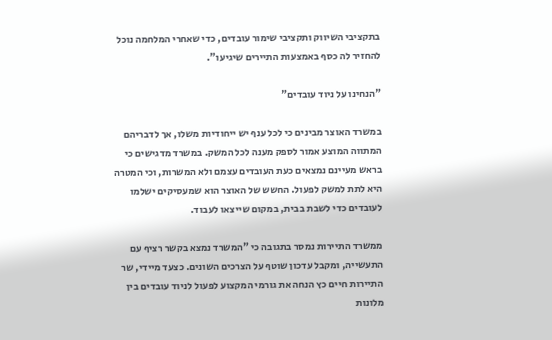בתקציבי השיווק ותקציבי שימור עובדים, כדי שאחרי המלחמה נוכל להחזיר לה כסף באמצעות התיירים שיגיעו".

"הנחינו על ניוד עובדים"

במשרד האוצר מבינים כי לכל ענף יש ייחודיות משלו, אך לדבריהם המתווה המוצע אמור לספק מענה לכל המשק. במשרד מדגישים כי בראש מעיינם נמצאים כעת העובדים עצמם ולא המשרות, וכי המטרה היא לתת למשק לפעול. החשש של האוצר הוא שמעסיקים ישלמו לעובדים כדי לשבת בבית, במקום שייצאו לעבוד.

ממשרד התיירות נמסר בתגובה כי "המשרד נמצא בקשר רציף עם התעשייה, ומקבל עדכון שוטף על הצרכים השונים. כצעד מיידי, שר התיירות חיים כץ הנחה את גורמי המקצוע לפעול לניוד עובדים בין מלונות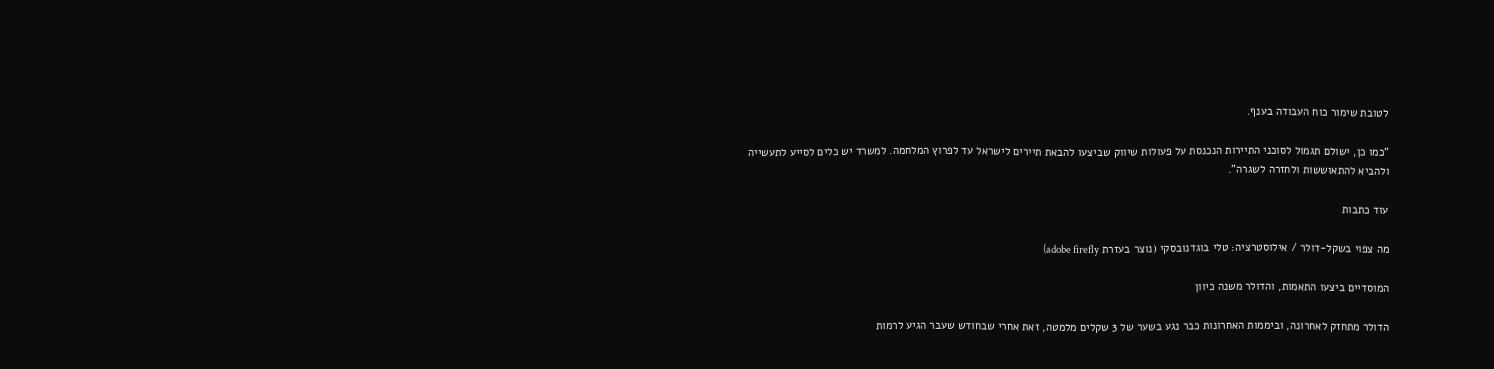לטובת שימור כוח העבודה בענף.

"כמו כן, ישולם תגמול לסוכני התיירות הנכנסת על פעולות שיווק שביצעו להבאת תיירים לישראל עד לפרוץ המלחמה. למשרד יש כלים לסייע לתעשייה ולהביא להתאוששות ולחזרה לשגרה".

עוד כתבות

מה צפוי בשקל-דולר / אילוסטרציה: טלי בוגדנובסקי (נוצר בעזרת adobe firefly)

המוסדיים ביצעו התאמות, והדולר משנה כיוון

הדולר מתחזק לאחרונה, וביממות האחרונות כבר נגע בשער של 3 שקלים מלמטה, זאת אחרי שבחודש שעבר הגיע לרמות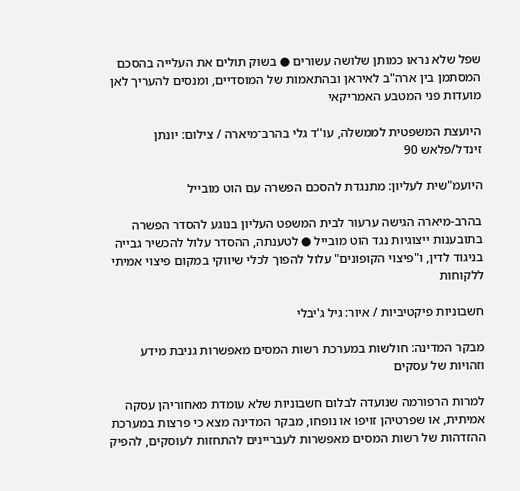שפל שלא נראו כמותן שלושה עשורים ● בשוק תולים את העלייה בהסכם המסתמן בין ארה"ב לאיראן ובהתאמות של המוסדיים, ומנסים להעריך לאן מועדות פני המטבע האמריקאי

היועצת המשפטית לממשלה, עו''ד גלי בהרב־מיארה / צילום: יונתן זינדל/פלאש 90

היועמ"שית לעליון: מתנגדת להסכם הפשרה עם הוט מובייל

בהרב-מיארה הגישה ערעור לבית המשפט העליון בנוגע להסדר הפשרה בתובענות ייצוגיות נגד הוט מובייל ● לטענתה, ההסדר עלול להכשיר גבייה בניגוד לדין, ו"פיצוי הקופונים" עלול להפוך לכלי שיווקי במקום פיצוי אמיתי ללקוחות

חשבוניות פיקטיביות / איור: גיל ג'יבלי

מבקר המדינה: חולשות במערכת רשות המסים מאפשרות גניבת מידע וזהויות של עסקים

למרות הרפורמה שנועדה לבלום חשבוניות שלא עומדת מאחוריהן עסקה אמיתית, או שפרטיהן זויפו או נופחו, מבקר המדינה מצא כי פרצות במערכת ההזדהות של רשות המסים מאפשרות לעבריינים להתחזות לעוסקים, להפיק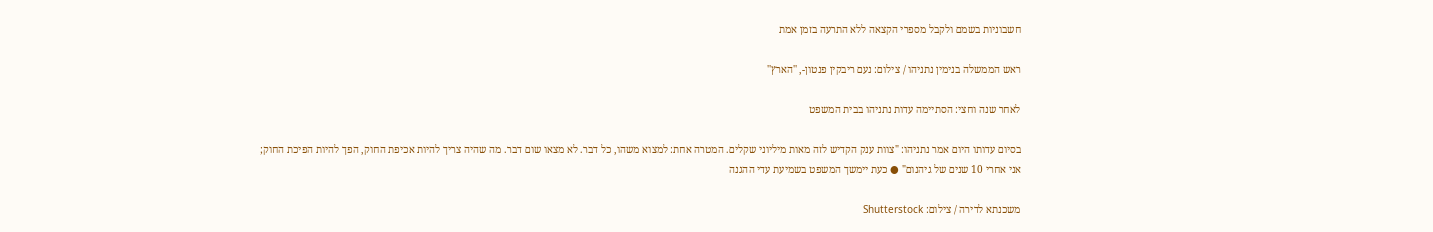חשבוניות בשמם ולקבל מספרי הקצאה ללא התרעה בזמן אמת

ראש הממשלה בנימין נתניהו / צילום: נעם ריבקין פנטון-, ''הארץ''

לאחר שנה וחצי: הסתיימה עדות נתניהו בבית המשפט

בסיום עדותו היום אמר נתניהו: "צוות ענק הקדיש לזה מאות מיליוני שקלים. המטרה אחת: למצוא משהו, כל דבר. לא מצאו שום דבר. מה שהיה צריך להיות אכיפת החוק, הפך להיות הפיכת החוק; אני אחרי 10 שנים של גיהנום" ● כעת יימשך המשפט בשמיעת עדי ההגנה

משכנתא לדירה / צילום: Shutterstock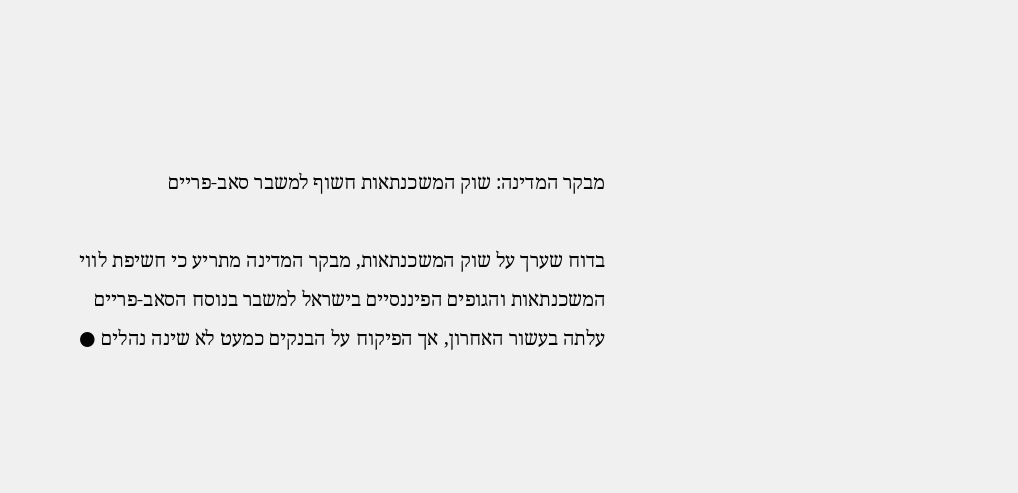מבקר המדינה: שוק המשכנתאות חשוף למשבר סאב-פריים

בדוח שערך על שוק המשכנתאות, מבקר המדינה מתריע כי חשיפת לווי המשכנתאות והגופים הפיננסיים בישראל למשבר בנוסח הסאב-פריים עלתה בעשור האחרון, אך הפיקוח על הבנקים כמעט לא שינה נהלים ●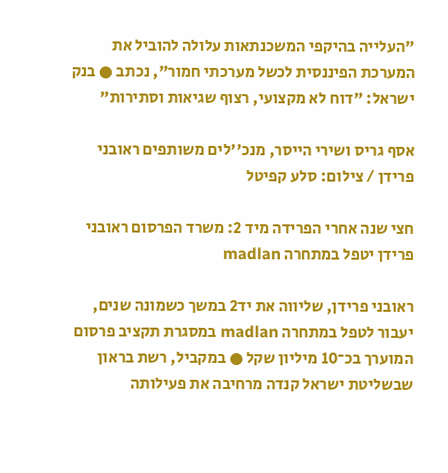"העלייה בהיקפי המשכנתאות עלולה להוביל את המערכת הפיננסית לכשל מערכתי חמור", נכתב ● בנק ישראל: "דוח לא מקצועי, רצוף שגיאות וסתירות"

אסף גריס ושירי הייסר, מנכ''לים משותפים ראובני פרידן / צילום: סלע קפיטל

חצי שנה אחרי הפרידה מיד 2: משרד הפרסום ראובני פרידן יטפל במתחרה madlan

ראובני פרידן, שליווה את יד2 במשך כשמונה שנים, יעבור לטפל במתחרה madlan במסגרת תקציב פרסום המוערך בכ־10 מיליון שקל ● במקביל, רשת בראון שבשליטת ישראל קנדה מרחיבה את פעילותה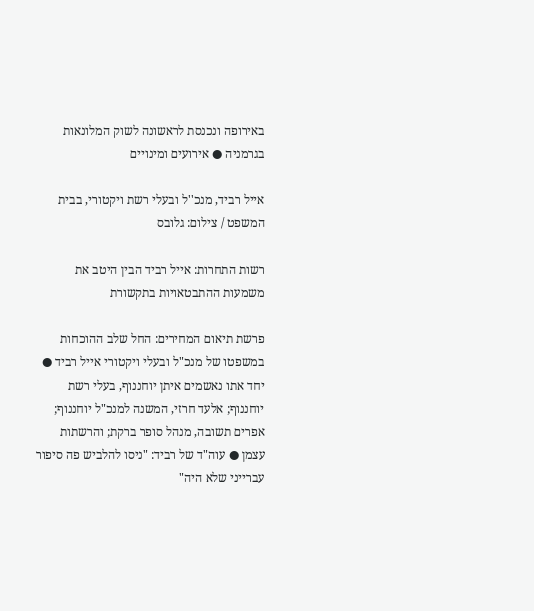באירופה ונכנסת לראשונה לשוק המלונאות בגרמניה ● אירועים ומינויים

אייל רביד, מנכ''ל ובעלי רשת ויקטורי, בבית המשפט / צילום: גלובס

רשות התחרות: אייל רביד הבין היטב את משמעות ההתבטאויות בתקשורת

פרשת תיאום המחירים: החל שלב ההוכחות במשפטו של מנכ"ל ובעלי ויקטורי אייל רביד ● יחד אתו נאשמים איתן יוחננוף, בעלי רשת יוחננוף; אלעד חרזי, המשנה למנכ"ל יוחננוף; אפרים תשובה, מנהל סופר ברקת; והרשתות עצמן ● עוה"ד של רביד: "ניסו להלביש פה סיפור עברייני שלא היה"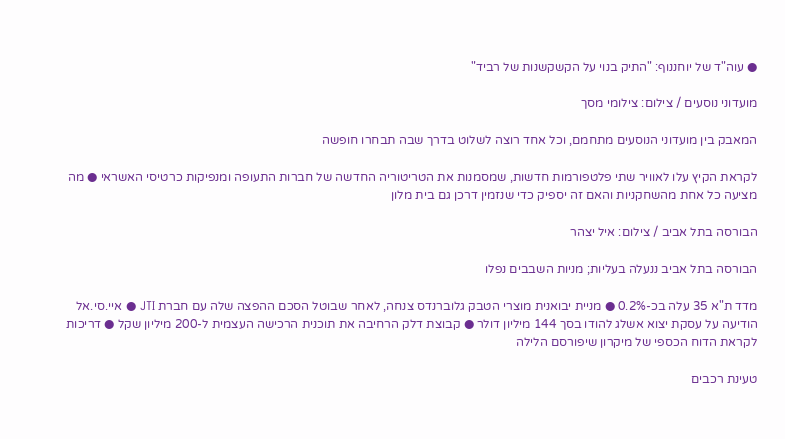● עוה"ד של יוחננוף: "התיק בנוי על הקשקשנות של רביד"

מועדוני נוסעים / צילום: צילומי מסך

המאבק בין מועדוני הנוסעים מתחמם, וכל אחד רוצה לשלוט בדרך שבה תבחרו חופשה

לקראת הקיץ עלו לאוויר שתי פלטפורמות חדשות, שמסמנות את הטריטוריה החדשה של חברות התעופה ומנפיקות כרטיסי האשראי ● מה מציעה כל אחת מהשחקניות והאם זה יספיק כדי שנזמין דרכן גם בית מלון

הבורסה בתל אביב / צילום: איל יצהר

הבורסה בתל אביב ננעלה בעליות; מניות השבבים נפלו

מדד ת"א 35 עלה בכ-0.2% ● מניית יבואנית מוצרי הטבק גלוברנדס צנחה, לאחר שבוטל הסכם ההפצה שלה עם חברת JTI ● איי.סי.אל הודיעה על עסקת יצוא אשלג להודו בסך 144 מיליון דולר ● קבוצת דלק הרחיבה את תוכנית הרכישה העצמית ל-200 מיליון שקל ● דריכות לקראת הדוח הכספי של מיקרון שיפורסם הלילה

טעינת רכבים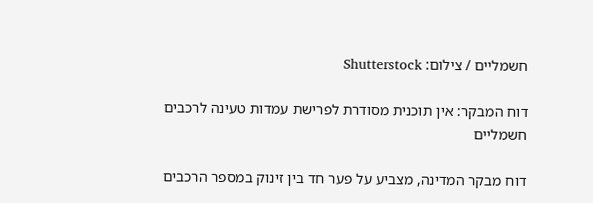חשמליים / צילום: Shutterstock

דוח המבקר: אין תוכנית מסודרת לפרישת עמדות טעינה לרכבים חשמליים

דוח מבקר המדינה, מצביע על פער חד בין זינוק במספר הרכבים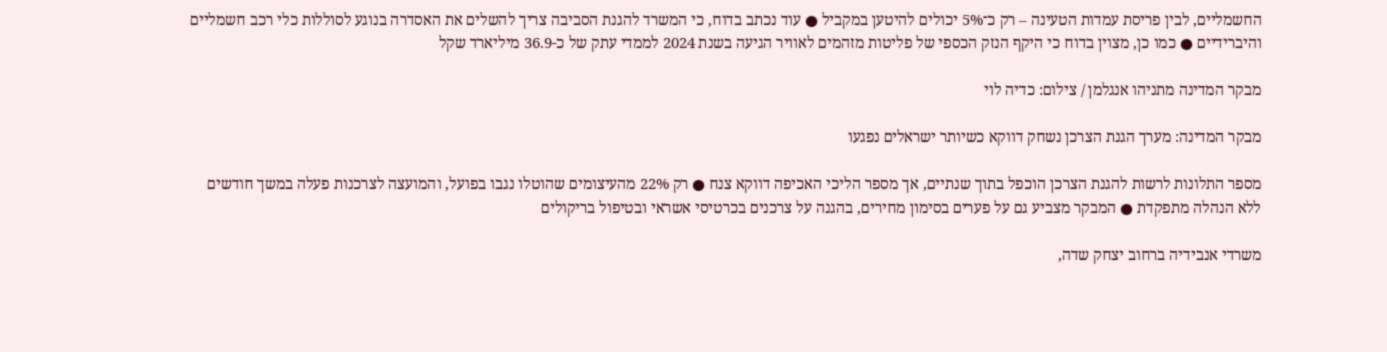החשמליים, לבין פריסת עמדות הטעינה – רק כ־5% יכולים להיטען במקביל ● עוד נכתב בדוח, כי המשרד להגנת הסביבה צריך להשלים את האסדרה בנוגע לסוללות כלי רכב חשמליים והיברידיים ● כמו כן, מצוין בדוח כי היקף הנזק הכספי של פליטות מזהמים לאוויר הגיעה בשנת 2024 לממדי עתק של כ-36.9 מיליארד שקל

מבקר המדינה מתניהו אנגלמן / צילום: כדיה לוי

מבקר המדינה: מערך הגנת הצרכן נשחק דווקא כשיותר ישראלים נפגעו

מספר התלונות לרשות להגנת הצרכן הוכפל בתוך שנתיים, אך מספר הליכי האכיפה דווקא צנח ● רק 22% מהעיצומים שהוטלו נגבו בפועל, והמועצה לצרכנות פעלה במשך חודשים ללא הנהלה מתפקדת ● המבקר מצביע גם על פערים בסימון מחירים, בהגנה על צרכנים בכרטיסי אשראי ובטיפול בריקולים

משרדי אנבידיה ברחוב יצחק שדה,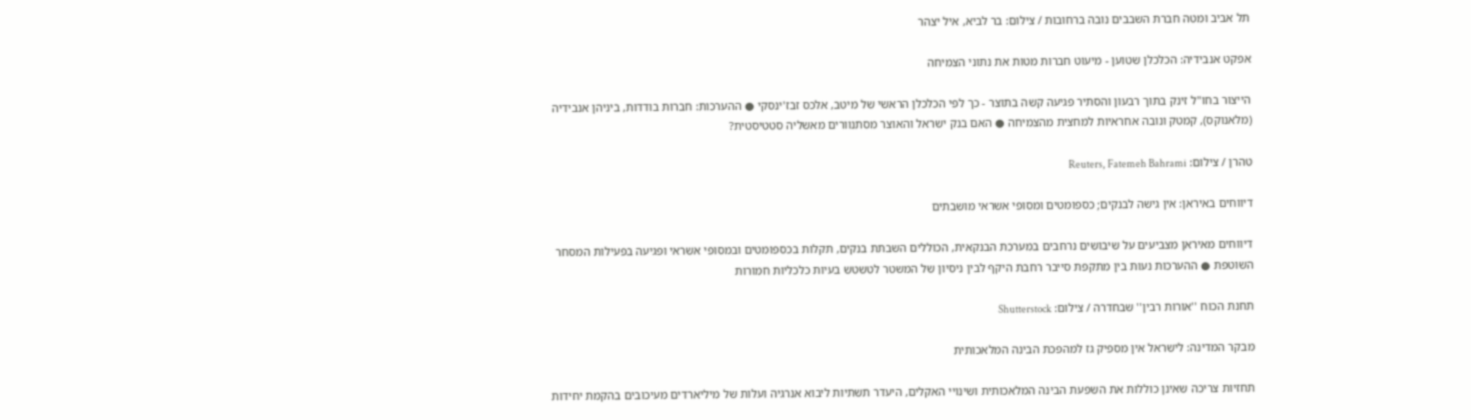תל אביב ומטה חברת השבבים נובה ברחובות / צילום: בר לביא, איל יצהר

אפקט אנבידיה: הכלכלן שטוען - מיעוט חברות מטות את נתוני הצמיחה

הייצור בחו"ל זינק בתוך רבעון והסתיר פגיעה קשה בתוצר - כך לפי הכלכלן הראשי של מיטב, אלכס זבז'ינסקי ● ההערכות: חברות בודדות, ביניהן אנבידיה (מלאנוקס), קמטק ונובה אחראיות למחצית מהצמיחה ● האם בנק ישראל והאוצר מסתנוורים מאשליה סטטיסטית?

טהרן / צילום: Reuters, Fatemeh Bahrami

דיווחים באיראן: אין גישה לבנקים; כספומטים ומסופי אשראי מושבתים

דיווחים מאיראן מצביעים על שיבושים נרחבים במערכת הבנקאית, הכוללים השבתת בנקים, תקלות בכספומטים ובמסופי אשראי ופגיעה בפעילות המסחר השוטפת ● ההערכות נעות בין מתקפת סייבר רחבת היקף לבין ניסיון של המשטר לטשטש בעיות כלכליות חמורות

תחנת הכוח ''אורות רבין'' שבחדרה / צילום: Shutterstock

מבקר המדינה: לישראל אין מספיק גז למהפכת הבינה המלאכותית

תחזיות צריכה שאינן כוללות את השפעת הבינה המלאכותית ושינויי האקלים, היעדר תשתיות ליבוא אנרגיה ועלות של מיליארדים מעיכובים בהקמת יחידות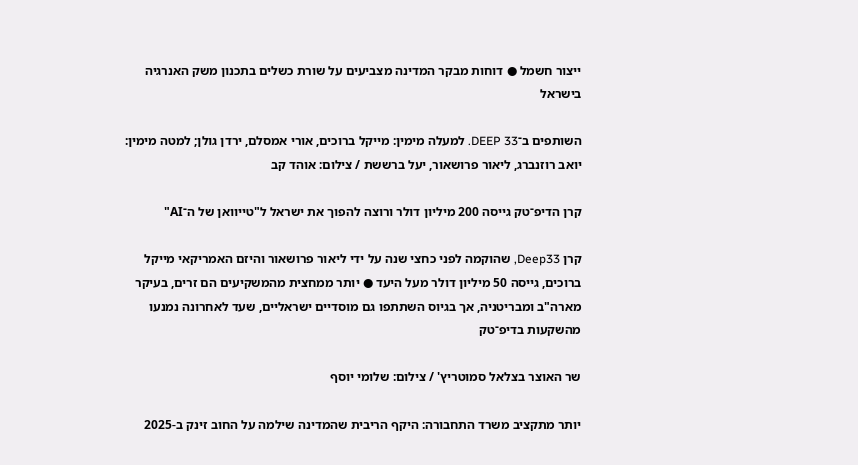ייצור חשמל ● דוחות מבקר המדינה מצביעים על שורת כשלים בתכנון משק האנרגיה בישראל

השותפים ב־DEEP 33. למעלה מימין: מייקל ברוכים, אורי אמסלם, ירדן גולן; למטה מימין: יואב רוזנברג, ליאור פרושאור, יעל ברששת / צילום: אוהד קב

קרן הדיפ־טק גייסה 200 מיליון דולר ורוצה להפוך את ישראל ל"טייוואן של ה־AI"

קרן Deep33, שהוקמה לפני כחצי שנה על ידי ליאור פרושאור והיזם האמריקאי מייקל ברוכים, גייסה 50 מיליון דולר מעל היעד ● יותר ממחצית מהמשקיעים הם זרים, בעיקר מארה"ב ומבריטניה, אך בגיוס השתתפו גם מוסדיים ישראליים, שעד לאחרונה נמנעו מהשקעות בדיפ־טק

שר האוצר בצלאל סמוטריץ' / צילום: שלומי יוסף

יותר מתקציב משרד התחבורה: היקף הריבית שהמדינה שילמה על החוב זינק ב-2025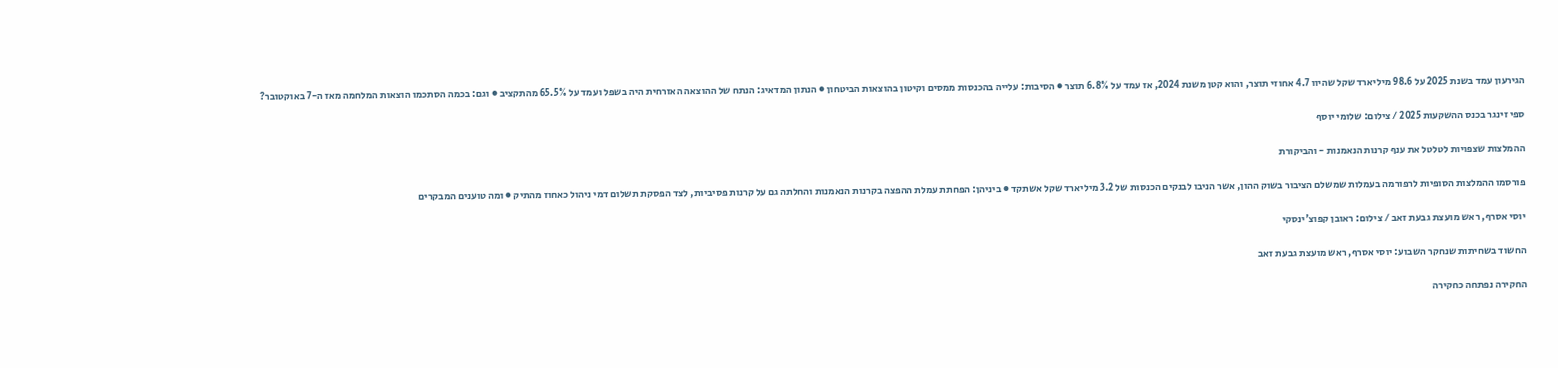הגירעון עמד בשנת 2025 על 98.6 מיליארד שקל שהיוו 4.7 אחוזי תוצר, והוא קטן משנת 2024, אז עמד על 6.8% תוצר ● הסיבות: עלייה בהכנסות ממסים וקיטון בהוצאות הביטחון ● הנתון המדאיג: הנתח של ההוצאה האזרחית היה בשפל ועמד על 65.5% מהתקציב ● וגם: בכמה הסתכמו הוצאות המלחמה מאז ה-7 באוקטובר?

ספי זינגר בכנס ההשקעות 2025 / צילום: שלומי יוסף

ההמלצות שצפויות לטלטל את ענף קרנות הנאמנות - והביקורת

פורסמו ההמלצות הסופיות לרפורמה בעמלות שמשלם הציבור בשוק ההון, אשר הניבו לבנקים הכנסות של 3.2 מיליארד שקל אשתקד ● ביניהן: הפחתת עמלת ההפצה בקרנות הנאמנות והחלתה גם על קרנות פסיביות, לצד הפסקת תשלום דמי ניהול כאחוז מהתיק ● ומה טוענים המבקרים

יוסי אסרף, ראש מועצת גבעת זאב / צילום: ראובן קפוצ'ינסקי

החשוד בשחיתות שנחקר השבוע: יוסי אסרף, ראש מועצת גבעת זאב

החקירה נפתחה כחקירה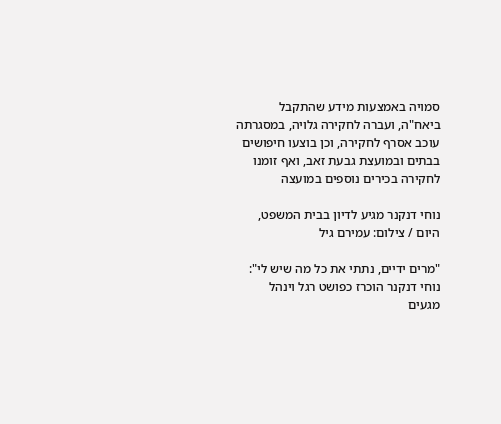סמויה באמצעות מידע שהתקבל ביאח"ה, ועברה לחקירה גלויה, במסגרתה עוכב אסרף לחקירה, וכן בוצעו חיפושים בבתים ובמועצת גבעת זאב, ואף זומנו לחקירה בכירים נוספים במועצה

נוחי דנקנר מגיע לדיון בבית המשפט, היום / צילום: עמירם גיל

"מרים ידיים, נתתי את כל מה שיש לי": נוחי דנקנר הוכרז כפושט רגל וינהל מגעים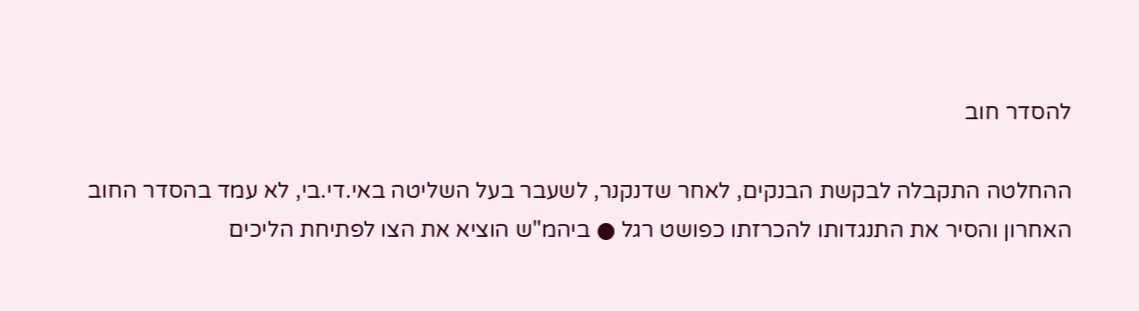להסדר חוב

ההחלטה התקבלה לבקשת הבנקים, לאחר שדנקנר, לשעבר בעל השליטה באי.די.בי, לא עמד בהסדר החוב האחרון והסיר את התנגדותו להכרזתו כפושט רגל ● ביהמ"ש הוציא את הצו לפתיחת הליכים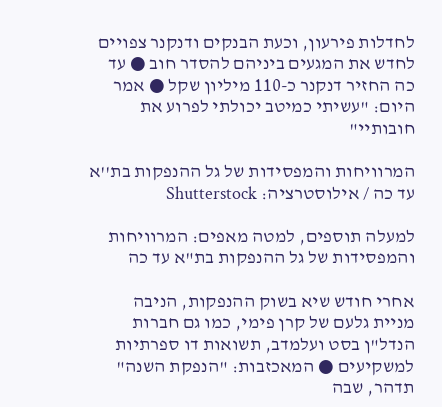לחדלות פירעון, וכעת הבנקים ודנקנר צפויים לחדש את המגעים ביניהם להסדר חוב ● עד כה החזיר דנקנר כ-110 מיליון שקל ● אמר היום: "עשיתי כמיטב יכולתי לפרוע את חובותיי"

המרוויחות והמפסידות של גל ההנפקות בת''א עד כה / אילוסטרציה: Shutterstock

למעלה תוספים, למטה מאפים: המרוויחות והמפסידות של גל ההנפקות בת"א עד כה

אחרי חודש שיא בשוק ההנפקות, הניבה מניית גלעם של קרן פימי, כמו גם חברות הנדל"ן בסט ועלמדב, תשואות דו ספרתיות למשקיעים ● המאכזבות: "הנפקת השנה" תדהר, שבה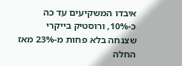איבדו המשקיעים עד כה כ-10%, ורוסטיק בייקרי שצנחה בלא פחות מ-23% מאז החלה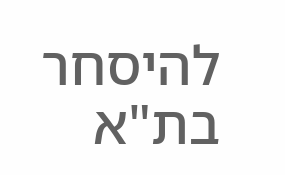להיסחר בת"א